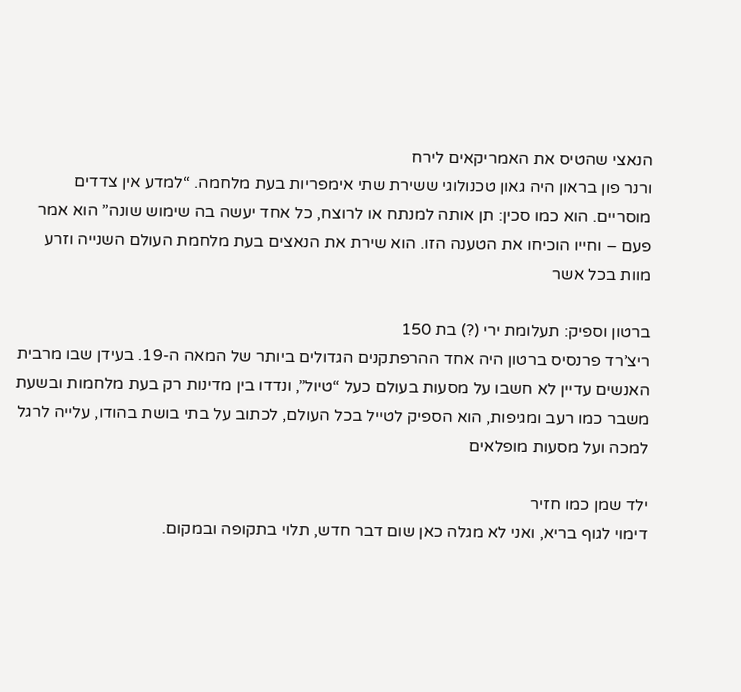הנאצי שהטיס את האמריקאים לירח
ורנר פון בראון היה גאון טכנולוגי ששירת שתי אימפריות בעת מלחמה. “למדע אין צדדים מוסריים. הוא כמו סכין: תן אותה למנתח או לרוצח, כל אחד יעשה בה שימוש שונה” הוא אמר פעם – וחייו הוכיחו את הטענה הזו. הוא שירת את הנאצים בעת מלחמת העולם השנייה וזרע מוות בכל אשר

ברטון וספיק: תעלומת ירי (?) בת 150
ריצ’רד פרנסיס ברטון היה אחד ההרפתקנים הגדולים ביותר של המאה ה-19. בעידן שבו מרבית האנשים עדיין לא חשבו על מסעות בעולם כעל “טיול”, ונדדו בין מדינות רק בעת מלחמות ובשעת משבר כמו רעב ומגיפות, הוא הספיק לטייל בכל העולם, לכתוב על בתי בושת בהודו, עלייה לרגל למכה ועל מסעות מופלאים

ילד שמן כמו חזיר
דימוי לגוף בריא, ואני לא מגלה כאן שום דבר חדש, תלוי בתקופה ובמקום.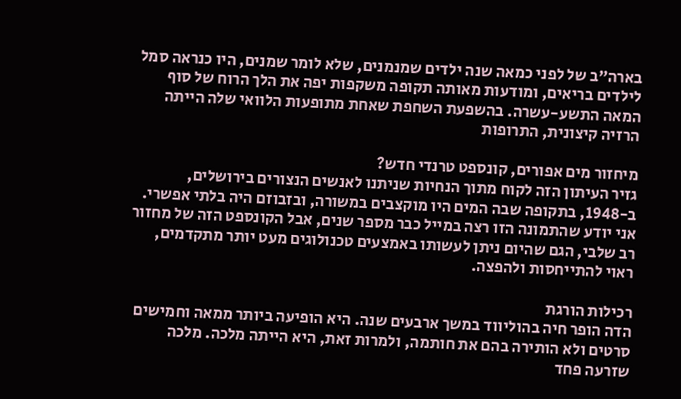בארה”ב של לפני כמאה שנה ילדים שמנמנים, שלא לומר שמנים, היו כנראה סמל לילדים בריאים, ומודעות מאותה תקופה משקפות יפה את הלך הרוח של סוף המאה התשע-עשרה. בהשפעת השחפת שאחת מתופעות הלוואי שלה הייתה הרזיה קיצונית, התרופות

מיחזור מים אפורים, קונספט טרנדי חדש?
גזיר העיתון הזה לקוח מתוך הנחיות שניתנו לאנשים הנצורים בירושלים, ב-1948, בתקופה שבה המים היו מוקצבים במשורה, ובזבוזם היה בלתי אפשרי. אני יודע שהתמונה הזו רצה במייל כבר מספר שנים, אבל הקונספט הזה של מחזור רב שלבי, הגם שהיום ניתן לעשותו באמצעים טכנולוגים מעט יותר מתקדמים, ראוי להתייחסות ולהפצה.

רכילות הורגת
הדה הופר חיה בהוליווד במשך ארבעים שנה. היא הופיעה ביותר ממאה וחמישים סרטים ולא הותירה בהם את חותמה, ולמרות זאת, היא הייתה מלכה. מלכה שזרעה פחד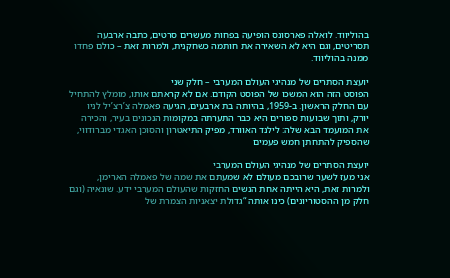בהוליווד. לואלה פארסונס הופיעה בפחות מעשרים סרטים, כתבה ארבעה תסריטים, וגם היא לא השאירה את חותמה כשחקנית, ולמרות זאת – כולם פחדו ממנה בהוליווד.

יועצת הסתרים של מנהיגי העולם המערבי – חלק שני
הפוסט הזה הוא המשכו של הפוסט הקודם. אם לא קראתם אותו, מומלץ להתחיל עם החלק הראשון. ב-1959, בהיותה בת ארבעים, הגיעה פאמלה צ’רצ’יל לניו יורק, ותוך שבועות ספורים היא כבר התערתה במקומות הנכונים בעיר, והכירה את המועמד הבא שלה: לילנד האוורד, מפיק התיאטרון והסוכן האגדי מברודווי, שהספיק להתחתן חמש פעמים

יועצת הסתרים של מנהיגי העולם המערבי
אני מעז לשער שרובכם מעולם לא שמעתם את שמה של פאמלה הארימן, ולמרות זאת, היא הייתה אחת הנשים החזקות שהעולם המערבי ידע. שונאיה (וגם חלק מן ההסטוריונים) כינו אותה “גדולת יצאניות הצמרת של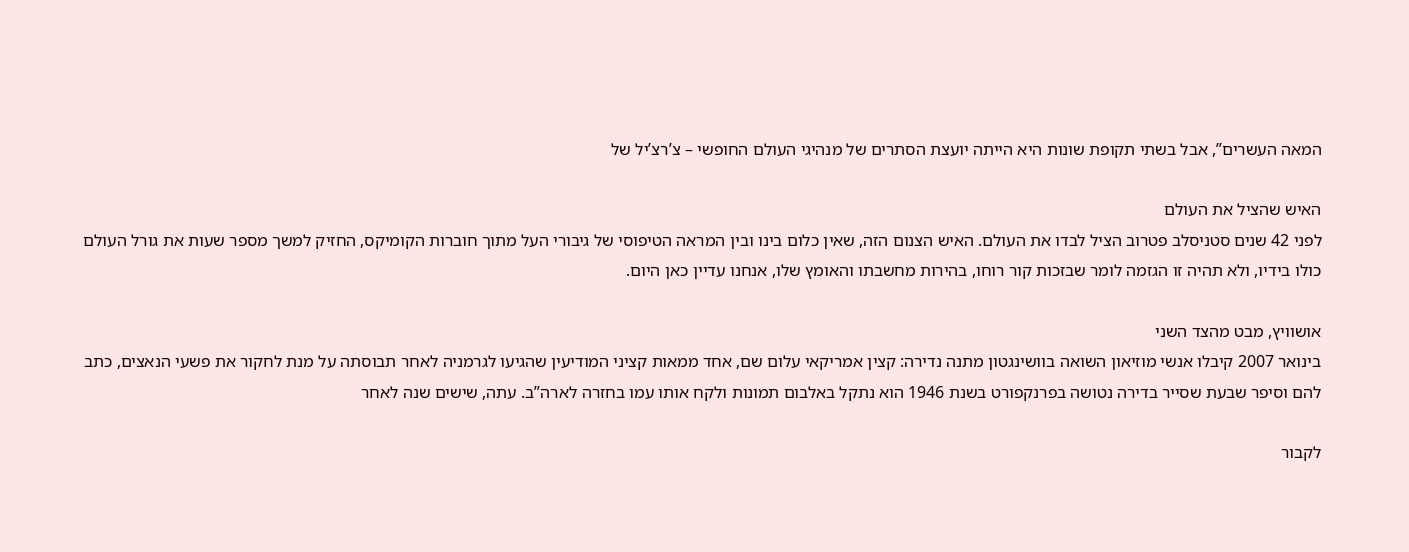המאה העשרים”, אבל בשתי תקופת שונות היא הייתה יועצת הסתרים של מנהיגי העולם החופשי – צ’רצ’יל של

האיש שהציל את העולם
לפני 42 שנים סטניסלב פטרוב הציל לבדו את העולם. האיש הצנום הזה, שאין כלום בינו ובין המראה הטיפוסי של גיבורי העל מתוך חוברות הקומיקס, החזיק למשך מספר שעות את גורל העולם כולו בידיו, ולא תהיה זו הגזמה לומר שבזכות קור רוחו, בהירות מחשבתו והאומץ שלו, אנחנו עדיין כאן היום.

אושוויץ, מבט מהצד השני
בינואר 2007 קיבלו אנשי מוזיאון השואה בוושינגטון מתנה נדירה: קצין אמריקאי עלום שם, אחד ממאות קציני המודיעין שהגיעו לגרמניה לאחר תבוסתה על מנת לחקור את פשעי הנאצים, כתב להם וסיפר שבעת שסייר בדירה נטושה בפרנקפורט בשנת 1946 הוא נתקל באלבום תמונות ולקח אותו עמו בחזרה לארה”ב. עתה, שישים שנה לאחר

לקבור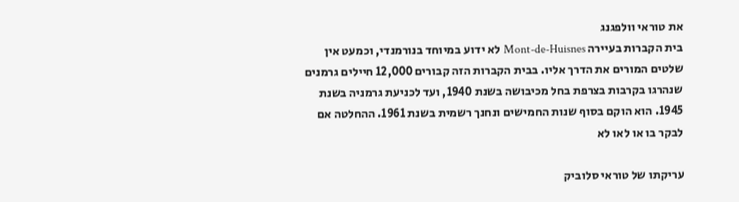את טוראי וולפגנג
בית הקברות בעיירה Mont-de-Huisnes לא ידוע במיוחד בנורמנדי, וכמעט אין שלטים המורים את הדרך אליו. בבית הקברות הזה קבורים 12,000 חיילים גרמנים שנהרגו בקרבות בצרפת בחל מכיבושה בשנת 1940, ועד לכניעת גרמניה בשנת 1945. הוא הוקם בסוף שנות החמישים ונחנך רשמית בשנת 1961. ההחלטה אם לבקר בו או לאו לא

עריקתו של טוראי סלוביק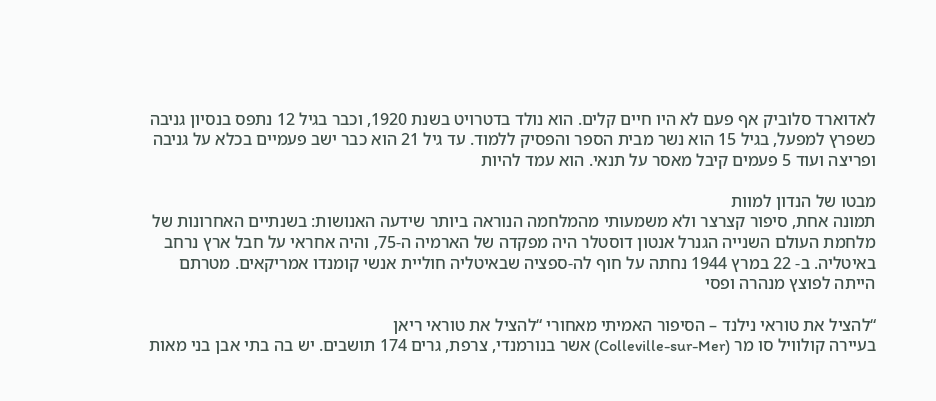לאדוארד סלוביק אף פעם לא היו חיים קלים. הוא נולד בדטרויט בשנת 1920, וכבר בגיל 12 נתפס בנסיון גניבה כשפרץ למפעל, בגיל 15 הוא נשר מבית הספר והפסיק ללמוד. עד גיל 21 הוא כבר ישב פעמיים בכלא על גניבה ופריצה ועוד 5 פעמים קיבל מאסר על תנאי. הוא עמד להיות

מבטו של הנדון למוות
תמונה אחת, סיפור קצרצר ולא משמעותי מהמלחמה הנוראה ביותר שידעה האנושות: בשנתיים האחרונות של מלחמת העולם השנייה הגנרל אנטון דוסטלר היה מפקדה של הארמיה ה-75, והיה אחראי על חבל ארץ נרחב באיטליה. ב- 22 במרץ 1944 נחתה על חוף לה-ספציה שבאיטליה חוליית אנשי קומנדו אמריקאים. מטרתם הייתה לפוצץ מנהרה ופסי

“להציל את טוראי נילנד – הסיפור האמיתי מאחורי “להציל את טוראי ריאן
בעיירה קולוויל סו מר (Colleville-sur-Mer) אשר בנורמנדי, צרפת, גרים 174 תושבים. יש בה בתי אבן בני מאות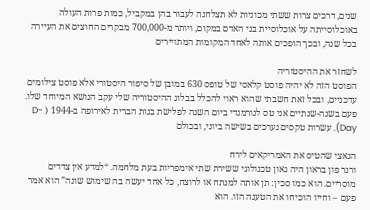שנים, דרכים צרות ששתי מכוניות לא תצלחנה לעבור בהן במקביל, כמות פרות העולה באוכלוסייתה על אוכלוסיית בני האדם במקום, ויותר מ-700,000 מבקרים החוצים את העיירה בכל שנה, ובכך הופכים אותה לאחד המקומות המתויירים

לשחזר את ההיסטוריה
הפוסט הזה לא יהיה פוסט קלאסי של טופס 630 במובן של סיפור היסטורי אלא פוסט צילומים עדכניים, ובכל זאת חשבתי שהוא ראוי להכלל בבלוג ההיסטוריה שלי עקב הנושא המיוחד שלו. פעם בשנה-שנתיים אני טס לנורמנדי ביום השנה לפלישת בנות הברית לאירופה ב-1944 ( D-Day). עשרות טקסים נערכים בשישה ביוני, ובכולם

הנאצי שהטיס את האמריקאים לירח
ורנר פון בראון היה גאון טכנולוגי ששירת שתי אימפריות בעת מלחמה. “למדע אין צדדים מוסריים. הוא כמו סכין: תן אותה למנתח או לרוצח, כל אחד יעשה בה שימוש שונה” הוא אמר פעם – וחייו הוכיחו את הטענה הזו. הוא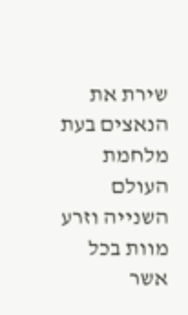שירת את הנאצים בעת מלחמת העולם השנייה וזרע מוות בכל אשר